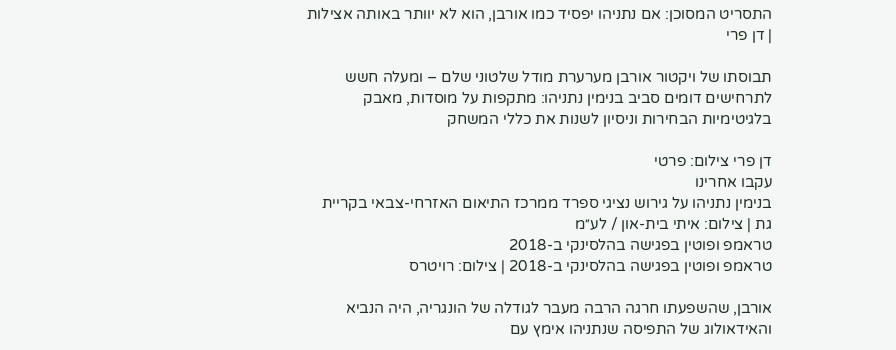התסריט המסוכן: אם נתניהו יפסיד כמו אורבן, הוא לא יוותר באותה אצילות | דן פרי

תבוסתו של ויקטור אורבן מערערת מודל שלטוני שלם – ומעלה חשש לתרחישים דומים סביב בנימין נתניהו: מתקפות על מוסדות, מאבק בלגיטימיות הבחירות וניסיון לשנות את כללי המשחק

דן פרי צילום: פרטי
עקבו אחרינו
בנימין נתניהו על גירוש נציגי ספרד ממרכז התיאום האזרחי-צבאי בקריית גת | צילום: איתי בית-און / לע״מ
טראמפ ופוטין בפגישה בהלסינקי ב-2018
טראמפ ופוטין בפגישה בהלסינקי ב-2018 | צילום: רויטרס

אורבן, שהשפעתו חרגה הרבה מעבר לגודלה של הונגריה, היה הנביא והאידאולוג של התפיסה שנתניהו אימץ עם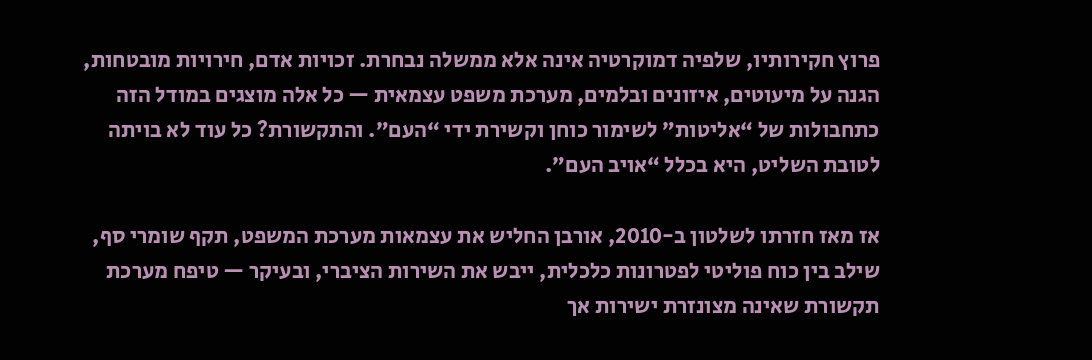פרוץ חקירותיו, שלפיה דמוקרטיה אינה אלא ממשלה נבחרת. זכויות אדם, חירויות מובטחות, הגנה על מיעוטים, איזונים ובלמים, מערכת משפט עצמאית — כל אלה מוצגים במודל הזה כתחבולות של “אליטות” לשימור כוחן וקשירת ידי “העם”. והתקשורת? כל עוד לא בויתה לטובת השליט, היא בכלל “אויב העם”.

אז מאז חזרתו לשלטון ב-2010, אורבן החליש את עצמאות מערכת המשפט, תקף שומרי סף, שילב בין כוח פוליטי לפטרונות כלכלית, ייבש את השירות הציברי, ובעיקר — טיפח מערכת תקשורת שאינה מצונזרת ישירות אך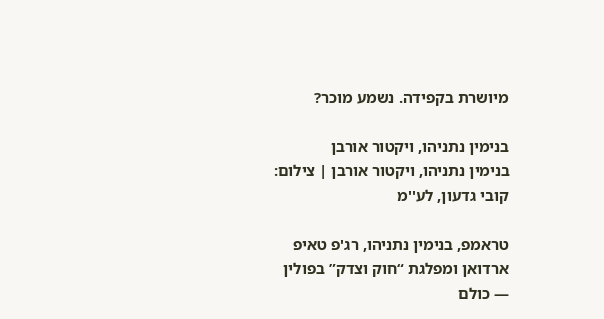מיושרת בקפידה. נשמע מוכר?

בנימין נתניהו, ויקטור אורבן
בנימין נתניהו, ויקטור אורבן | צילום: קובי גדעון, לע''מ

טראמפ, בנימין נתניהו, רג'פ טאיפ ארדואן ומפלגת “חוק וצדק” בפולין — כולם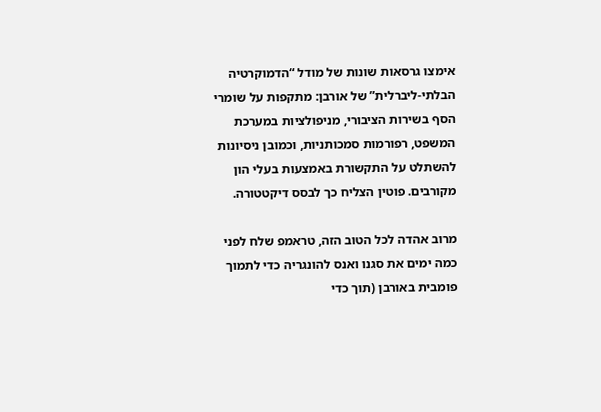אימצו גרסאות שונות של מודל “הדמוקרטיה הבלתי-ליברלית” של אורבן: מתקפות על שומרי הסף בשירות הציבורי, מניפולציות במערכת המשפט, רפורמות סמכותניות, וכמובן ניסיונות להשתלט על התקשורת באמצעות בעלי הון מקורבים. פוטין הצליח כך לבסס דיקטטורה.

מרוב אהדה לכל הטוב הזה, טראמפ שלח לפני כמה ימים את סגנו ואנס להונגריה כדי לתמוך פומבית באורבן (תוך כדי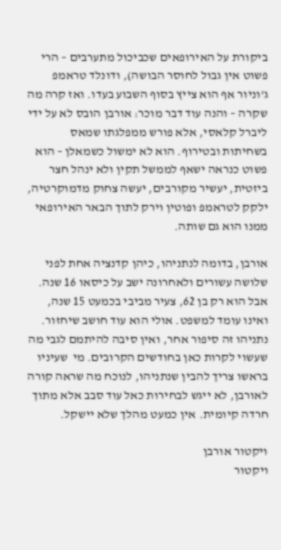ביקורת על האירופאים שכביכול מתערבים – הרי פשוט אין גבול לחוסר הבושה), ודונלד טראמפ ג’וניור אף הוא צייץ בסוף השבוע בעדו. ואז קרה מה שקרה – והנה עוד דבר מוכר: אורבן הובס לא על ידי ליברל קלאסי, אלא פורש ממפלגתו שמאס בשחיתות ובטירוף. הוא לא ימשול כשמאלן – הוא פשוט כנראה ישאף לממשל תקין ולא ינהל חצר ביזטית, יעשיר מקורבים, יעשה צחוק מדמוקרטיה, ילקק לטראמפ ופוטין וירק לתוך הבאר האירופאי ממנו הוא גם שותה.

אורבן, בדומה לנתניהו, כיהן קדנציה אחת לפני שלושה עשורים ולאחרונה ישב על כיסאו 16 שנה. אבל הוא רק בן 62, צעיר מביבי בכמעט 15 שנה, ואינו עומד למשפט. אולי הוא עוד חושב שיחזור. נתניהו זה סיפור אחר, ואין סיבה להיתמם לגבי מה שעשוי לקרות כאן בחודשים הקרובים. מי  שעיניו בראשו צריך להבין שנתניהו, לנוכח מה שראה קורה לאורבן, לא ייגש לבחירות כאל עוד סבב אלא מתוך חרדה קיומית. אין כמעט מהלך שלא יישקל.

ויקטור אורבן
ויקטור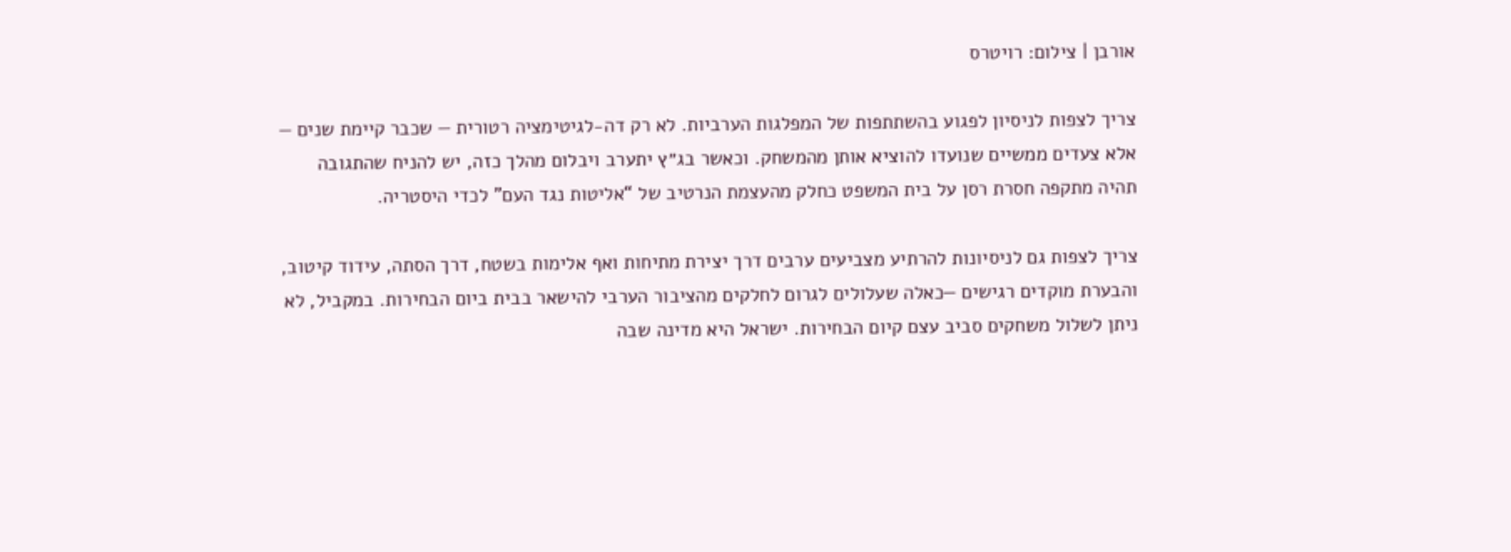אורבן | צילום: רויטרס

צריך לצפות לניסיון לפגוע בהשתתפות של המפלגות הערביות. לא רק דה-לגיטימציה רטורית — שכבר קיימת שנים — אלא צעדים ממשיים שנועדו להוציא אותן מהמשחק. וכאשר בג״ץ יתערב ויבלום מהלך כזה, יש להניח שהתגובה תהיה מתקפה חסרת רסן על בית המשפט כחלק מהעצמת הנרטיב של “אליטות נגד העם” לכדי היסטריה.

צריך לצפות גם לניסיונות להרתיע מצביעים ערבים דרך יצירת מתיחות ואף אלימות בשטח, דרך הסתה, עידוד קיטוב, והבערת מוקדים רגישים —כאלה שעלולים לגרום לחלקים מהציבור הערבי להישאר בבית ביום הבחירות. במקביל, לא ניתן לשלול משחקים סביב עצם קיום הבחירות. ישראל היא מדינה שבה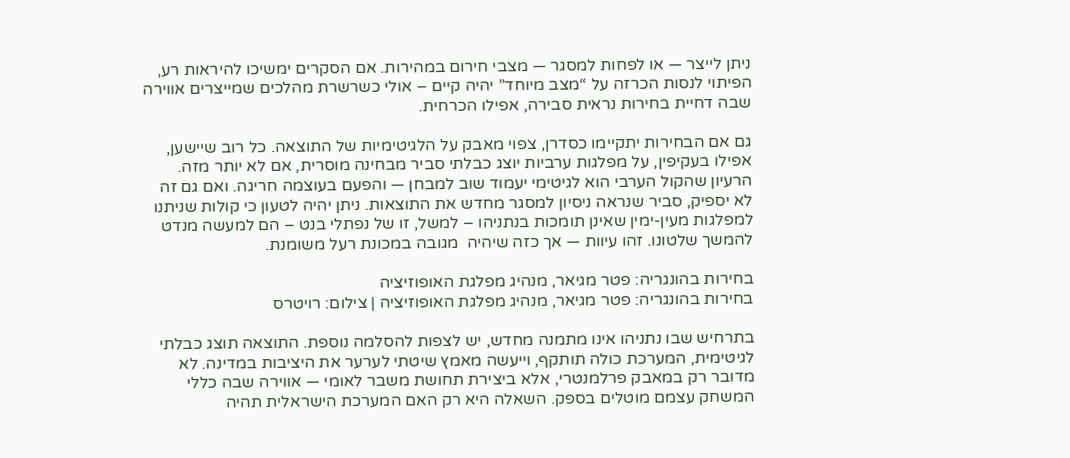ניתן לייצר — או לפחות למסגר — מצבי חירום במהירות. אם הסקרים ימשיכו להיראות רע, הפיתוי לנסות הכרזה על “מצב מיוחד” יהיה קיים – אולי כשרשרת מהלכים שמייצרים אווירה שבה דחיית בחירות נראית סבירה, אפילו הכרחית.

גם אם הבחירות יתקיימו כסדרן, צפוי מאבק על הלגיטימיות של התוצאה. כל רוב שיישען, אפילו בעקיפין, על מפלגות ערביות יוצג כבלתי סביר מבחינה מוסרית, אם לא יותר מזה. הרעיון שהקול הערבי הוא לגיטימי יעמוד שוב למבחן — והפעם בעוצמה חריגה. ואם גם זה לא יספיק, סביר שנראה ניסיון למסגר מחדש את התוצאות. ניתן יהיה לטעון כי קולות שניתנו למפלגות מעין-ימין שאינן תומכות בנתניהו – למשל, זו של נפתלי בנט – הם למעשה מנדט להמשך שלטונו. זהו עיוות — אך כזה שיהיה  מגובה במכונת רעל משומנת.

בחירות בהונגריה: פטר מגיאר, מנהיג מפלגת האופוזיציה
בחירות בהונגריה: פטר מגיאר, מנהיג מפלגת האופוזיציה | צילום: רויטרס

בתרחיש שבו נתניהו אינו מתמנה מחדש, יש לצפות להסלמה נוספת. התוצאה תוצג כבלתי לגיטימית, המערכת כולה תותקף, וייעשה מאמץ שיטתי לערער את היציבות במדינה. לא מדובר רק במאבק פרלמנטרי, אלא ביצירת תחושת משבר לאומי — אווירה שבה כללי המשחק עצמם מוטלים בספק. השאלה היא רק האם המערכת הישראלית תהיה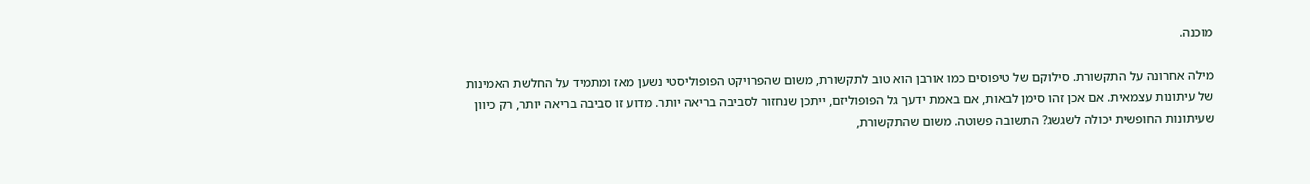מוכנה.

מילה אחרונה על התקשורת. סילוקם של טיפוסים כמו אורבן הוא טוב לתקשורת, משום שהפרויקט הפופוליסטי נשען מאז ומתמיד על החלשת האמינות של עיתונות עצמאית. אם אכן זהו סימן לבאות, אם באמת ידעך גל הפופוליזם, ייתכן שנחזור לסביבה בריאה יותר. מדוע זו סביבה בריאה יותר, רק כיוון שעיתונות החופשית יכולה לשגשג? התשובה פשוטה. משום שהתקשורת,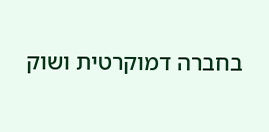בחברה דמוקרטית ושוק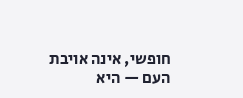חופשי, אינה אויבת העם — היא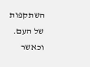השתקפות של העם. וכאשר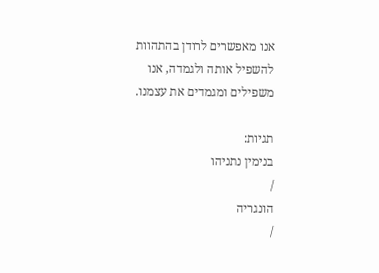אנו מאפשרים לרודן בהתהוות להשפיל אותה ולגמדה, אנו משפילים ומגמדים את עצמנו.

תגיות:
בנימין נתניהו
/
הונגריה
/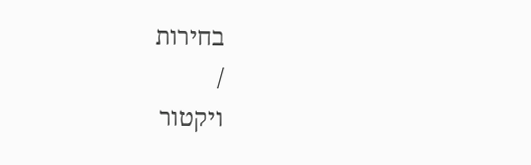בחירות
/
ויקטור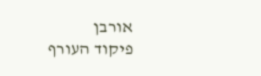אורבן
פיקוד העורף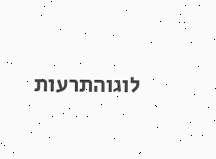לוגוהתרעות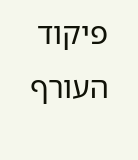פיקוד העורף